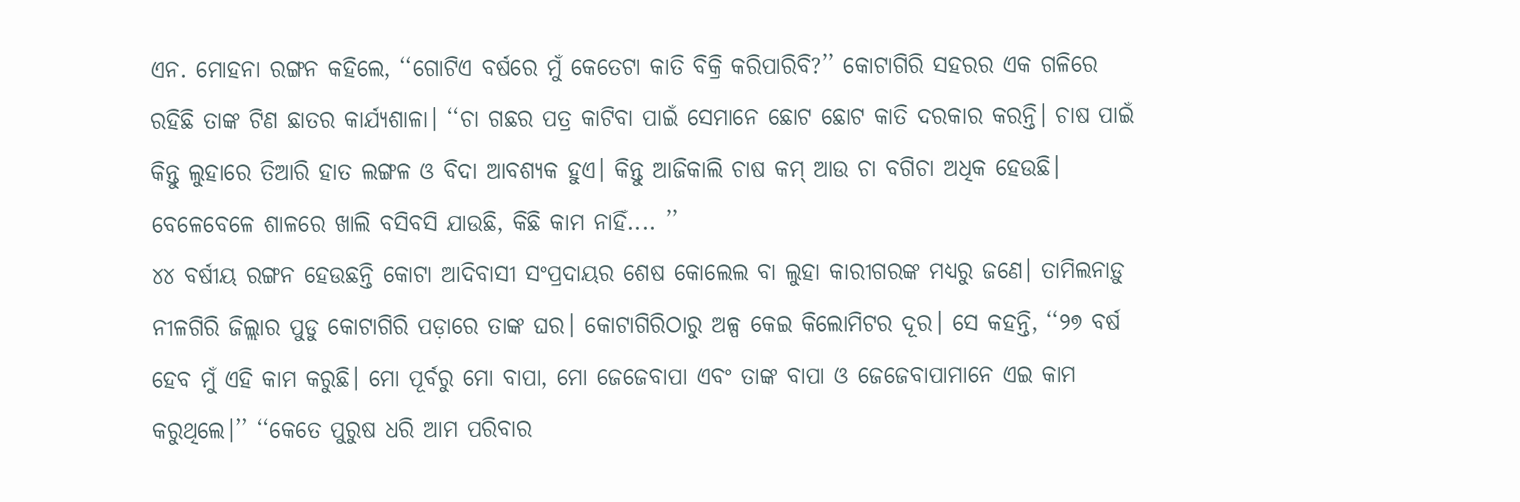ଏନ. ମୋହନା ରଙ୍ଗନ କହିଲେ, ‘‘ଗୋଟିଏ ବର୍ଷରେ ମୁଁ କେତେଟା କାତି ବିକ୍ରି କରିପାରିବି?’’ କୋଟାଗିରି ସହରର ଏକ ଗଳିରେ ରହିଛି ତାଙ୍କ ଟିଣ ଛାତର କାର୍ଯ୍ୟଶାଳା। ‘‘ଚା ଗଛର ପତ୍ର କାଟିବା ପାଇଁ ସେମାନେ ଛୋଟ ଛୋଟ କାତି ଦରକାର କରନ୍ତି। ଚାଷ ପାଇଁ କିନ୍ତୁ ଲୁହାରେ ତିଆରି ହାତ ଲଙ୍ଗଳ ଓ ବିଦା ଆବଶ୍ୟକ ହୁଏ। କିନ୍ତୁ ଆଜିକାଲି ଚାଷ କମ୍ ଆଉ ଚା ବଗିଚା ଅଧିକ ହେଉଛି। ବେଳେବେଳେ ଶାଳରେ ଖାଲି ବସିବସି ଯାଉଛି, କିଛି କାମ ନାହିଁ.... ’’
୪୪ ବର୍ଷୀୟ ରଙ୍ଗନ ହେଉଛନ୍ତି କୋଟା ଆଦିବାସୀ ସଂପ୍ରଦାୟର ଶେଷ କୋଲେଲ ବା ଲୁହା କାରୀଗରଙ୍କ ମଧ୍ୟରୁ ଜଣେ। ତାମିଲନାଡ଼ୁ ନୀଳଗିରି ଜିଲ୍ଲାର ପୁଡୁ କୋଟାଗିରି ପଡ଼ାରେ ତାଙ୍କ ଘର। କୋଟାଗିରିଠାରୁ ଅଳ୍ପ କେଇ କିଲୋମିଟର ଦୂର। ସେ କହନ୍ତି, ‘‘୨୭ ବର୍ଷ ହେବ ମୁଁ ଏହି କାମ କରୁଛି। ମୋ ପୂର୍ବରୁ ମୋ ବାପା, ମୋ ଜେଜେବାପା ଏବଂ ତାଙ୍କ ବାପା ଓ ଜେଜେବାପାମାନେ ଏଇ କାମ କରୁଥିଲେ।’’ ‘‘କେତେ ପୁରୁଷ ଧରି ଆମ ପରିବାର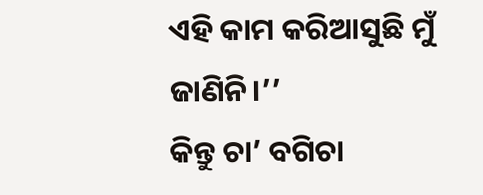ଏହି କାମ କରିଆସୁଛି ମୁଁ ଜାଣିନି।’’
କିନ୍ତୁ ଚା’ ବଗିଚା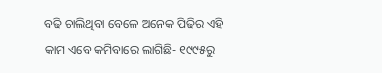ବଢି ଚାଲିଥିବା ବେଳେ ଅନେକ ପିଢିର ଏହି କାମ ଏବେ କମିବାରେ ଲାଗିଛି- ୧୯୯୫ରୁ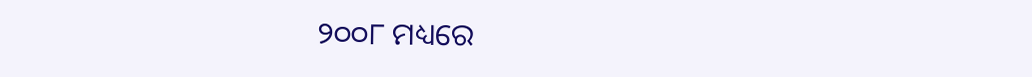୨୦୦୮ ମଧ୍ୟରେ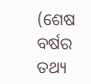(ଶେଷ ବର୍ଷର ତଥ୍ୟ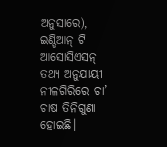ଅନୁସାରେ), ଇଣ୍ଡିଆନ୍ ଟି ଆସୋସିଏସନ୍ ତଥ୍ୟ ଅନୁଯାୟୀ ନୀଳଗିରିରେ ଚା’ ଚାଷ ତିନିଗୁଣା ହୋଇଛି।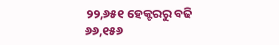୨୨,୬୫୧ ହେକ୍ଟରରୁ ବଢି ୬୬,୧୫୬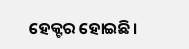ହେକ୍ଟର ହୋଇଛି।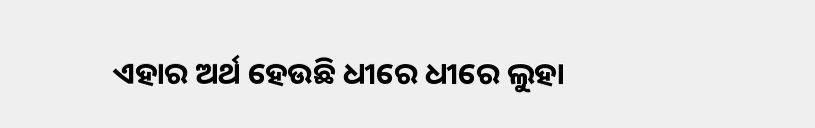ଏହାର ଅର୍ଥ ହେଉଛି ଧୀରେ ଧୀରେ ଲୁହା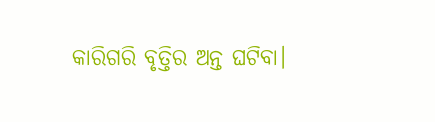କାରିଗରି ବୃତ୍ତିର ଅନ୍ତ ଘଟିବା।